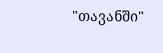"თავანში"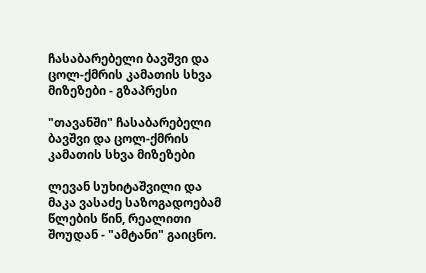ჩასაბარებელი ბავშვი და ცოლ-ქმრის კამათის სხვა მიზეზები - გზაპრესი

"თავანში" ჩასაბარებელი ბავშვი და ცოლ-ქმრის კამათის სხვა მიზეზები

ლევან სუხიტაშვილი და მაკა ვასაძე საზოგადოებამ წლების წინ, რეალითი შოუდან - "ამტანი" გაიცნო.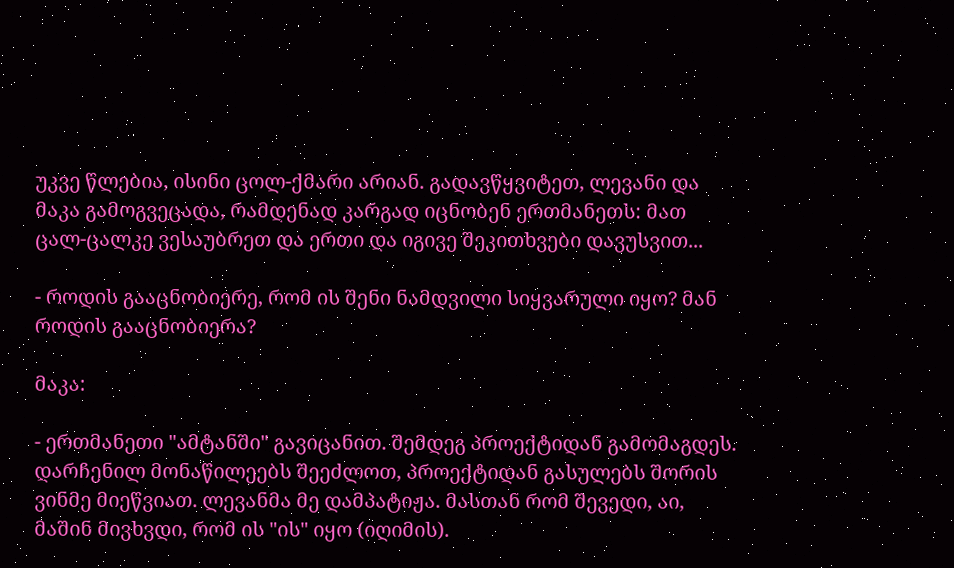უკვე წლებია, ისინი ცოლ-ქმარი არიან. გადავწყვიტეთ, ლევანი და მაკა გამოგვეცადა, რამდენად კარგად იცნობენ ერთმანეთს: მათ ცალ-ცალკე ვესაუბრეთ და ერთი და იგივე შეკითხვები დავუსვით...

- როდის გააცნობიერე, რომ ის შენი ნამდვილი სიყვარული იყო? მან როდის გააცნობიერა?

მაკა:

- ერთმანეთი "ამტანში" გავიცანით. შემდეგ პროექტიდან გამომაგდეს. დარჩენილ მონაწილეებს შეეძლოთ, პროექტიდან გასულებს შორის ვინმე მიეწვიათ. ლევანმა მე დამპატიჟა. მასთან რომ შევედი, აი, მაშინ მივხვდი, რომ ის "ის" იყო (იღიმის).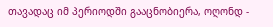თავადაც იმ პერიოდში გააცნობიერა, ოღონდ -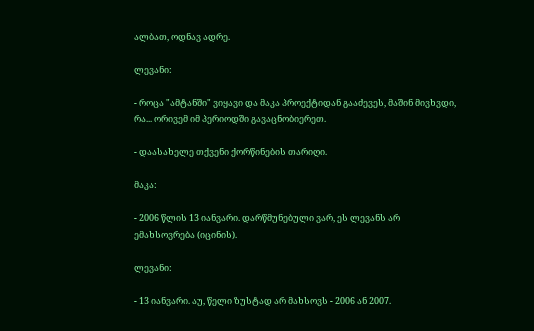ალბათ, ოდნავ ადრე.

ლევანი:

- როცა "ამტანში" ვიყავი და მაკა პროექტიდან გააძევეს, მაშინ მივხვდი, რა... ორივემ იმ პერიოდში გავაცნობიერეთ.

- დაასახელე თქვენი ქორწინების თარიღი.

მაკა:

- 2006 წლის 13 იანვარი. დარწმუნებული ვარ, ეს ლევანს არ ემახსოვრება (იცინის).

ლევანი:

- 13 იანვარი. აუ, წელი ზუსტად არ მახსოვს - 2006 ან 2007.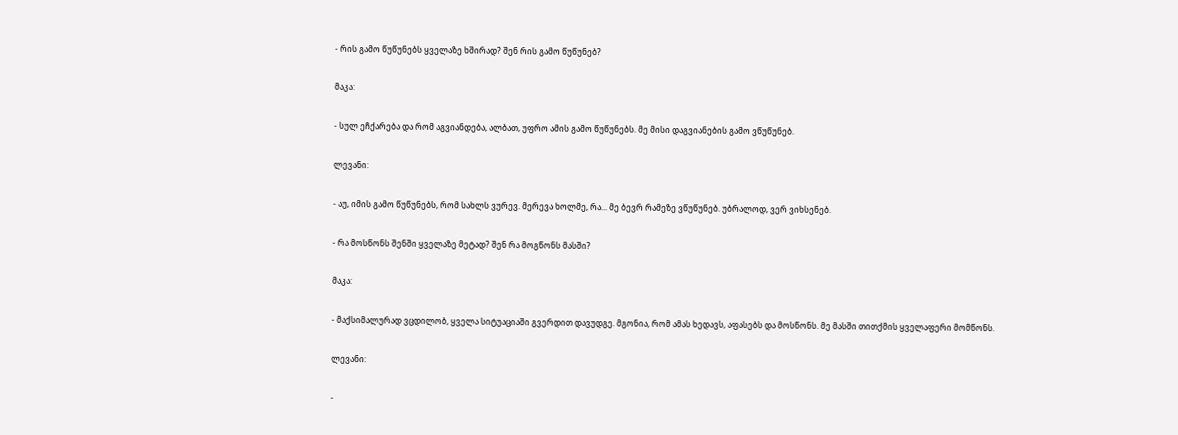- რის გამო წუწუნებს ყველაზე ხშირად? შენ რის გამო წუწუნებ?

მაკა:

- სულ ეჩქარება და რომ აგვიანდება, ალბათ, უფრო ამის გამო წუწუნებს. მე მისი დაგვიანების გამო ვწუწუნებ.

ლევანი:

- აუ, იმის გამო წუწუნებს, რომ სახლს ვურევ. მერევა ხოლმე, რა... მე ბევრ რამეზე ვწუწუნებ. უბრალოდ, ვერ ვიხსენებ.

- რა მოსწონს შენში ყველაზე მეტად? შენ რა მოგწონს მასში?

მაკა:

- მაქსიმალურად ვცდილობ, ყველა სიტუაციაში გვერდით დავუდგე. მგონია, რომ ამას ხედავს, აფასებს და მოსწონს. მე მასში თითქმის ყველაფერი მომწონს.

ლევანი:

-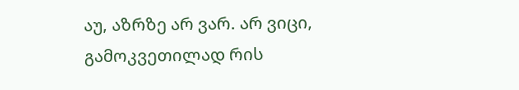აუ, აზრზე არ ვარ. არ ვიცი, გამოკვეთილად რის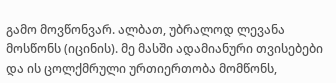გამო მოვწონვარ. ალბათ, უბრალოდ ლევანა მოსწონს (იცინის). მე მასში ადამიანური თვისებები და ის ცოლქმრული ურთიერთობა მომწონს,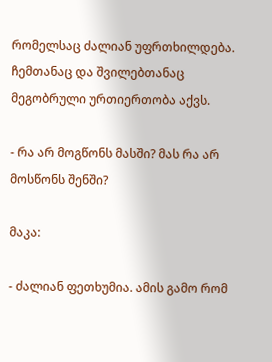რომელსაც ძალიან უფრთხილდება. ჩემთანაც და შვილებთანაც მეგობრული ურთიერთობა აქვს.

- რა არ მოგწონს მასში? მას რა არ მოსწონს შენში?

მაკა:

- ძალიან ფეთხუმია. ამის გამო რომ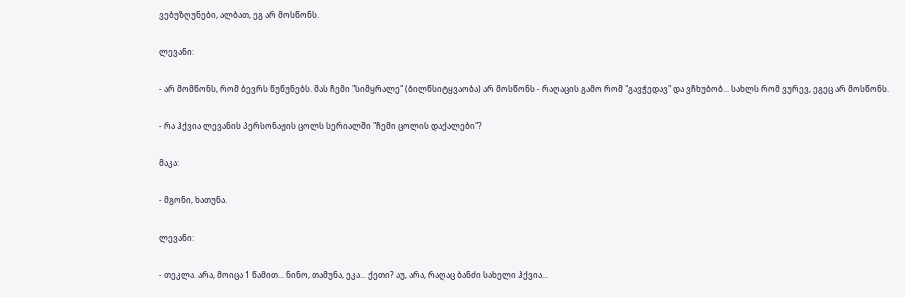ვებუზღუნები, ალბათ, ეგ არ მოსწონს.

ლევანი:

- არ მომწონს, რომ ბევრს წუწუნებს. მას ჩემი "სიმყრალე" (ბილწსიტყვაობა) არ მოსწონს - რაღაცის გამო რომ "გავჭედავ" და ვჩხუბობ... სახლს რომ ვურევ, ეგეც არ მოსწონს.

- რა ჰქვია ლევანის პერსონაჟის ცოლს სერიალში "ჩემი ცოლის დაქალები"?

მაკა:

- მგონი, ხათუნა.

ლევანი:

- თეკლა. არა, მოიცა 1 წამით... ნინო, თამუნა, ეკა... ქეთი? აუ, არა, რაღაც ბანძი სახელი ჰქვია...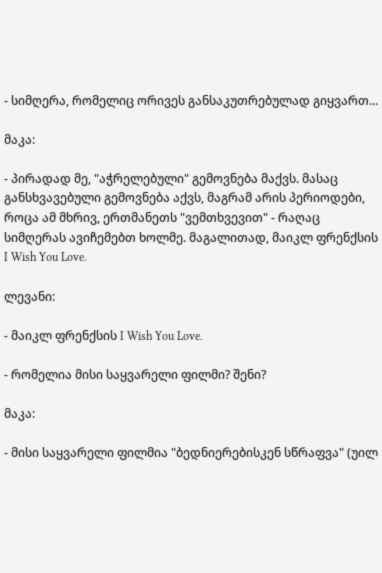- სიმღერა, რომელიც ორივეს განსაკუთრებულად გიყვართ...

მაკა:

- პირადად მე, "აჭრელებული" გემოვნება მაქვს. მასაც განსხვავებული გემოვნება აქვს, მაგრამ არის პერიოდები, როცა ამ მხრივ, ერთმანეთს "ვემთხვევით" - რაღაც სიმღერას ავიჩემებთ ხოლმე. მაგალითად, მაიკლ ფრენქსის I Wish You Love.

ლევანი:

- მაიკლ ფრენქსის I Wish You Love.

- რომელია მისი საყვარელი ფილმი? შენი?

მაკა:

- მისი საყვარელი ფილმია "ბედნიერებისკენ სწრაფვა" (უილ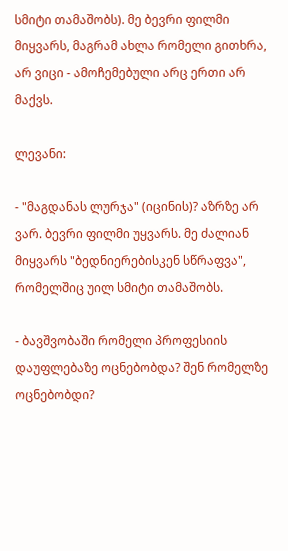სმიტი თამაშობს). მე ბევრი ფილმი მიყვარს, მაგრამ ახლა რომელი გითხრა, არ ვიცი - ამოჩემებული არც ერთი არ მაქვს.

ლევანი:

- "მაგდანას ლურჯა" (იცინის)? აზრზე არ ვარ. ბევრი ფილმი უყვარს. მე ძალიან მიყვარს "ბედნიერებისკენ სწრაფვა", რომელშიც უილ სმიტი თამაშობს.

- ბავშვობაში რომელი პროფესიის დაუფლებაზე ოცნებობდა? შენ რომელზე ოცნებობდი?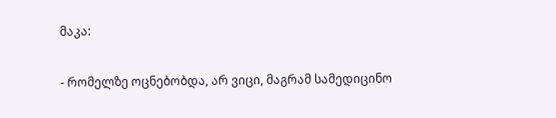მაკა:

- რომელზე ოცნებობდა, არ ვიცი, მაგრამ სამედიცინო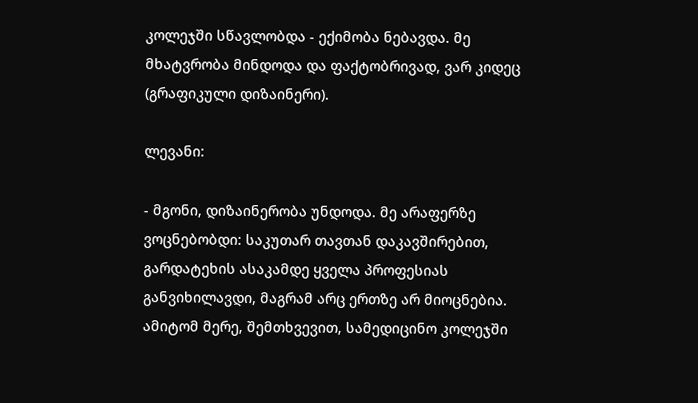კოლეჯში სწავლობდა - ექიმობა ნებავდა. მე მხატვრობა მინდოდა და ფაქტობრივად, ვარ კიდეც (გრაფიკული დიზაინერი).

ლევანი:

- მგონი, დიზაინერობა უნდოდა. მე არაფერზე ვოცნებობდი: საკუთარ თავთან დაკავშირებით, გარდატეხის ასაკამდე ყველა პროფესიას განვიხილავდი, მაგრამ არც ერთზე არ მიოცნებია. ამიტომ მერე, შემთხვევით, სამედიცინო კოლეჯში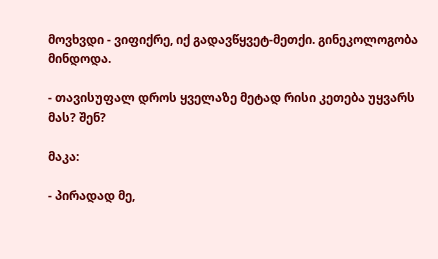მოვხვდი - ვიფიქრე, იქ გადავწყვეტ-მეთქი. გინეკოლოგობა მინდოდა.

- თავისუფალ დროს ყველაზე მეტად რისი კეთება უყვარს მას? შენ?

მაკა:

- პირადად მე,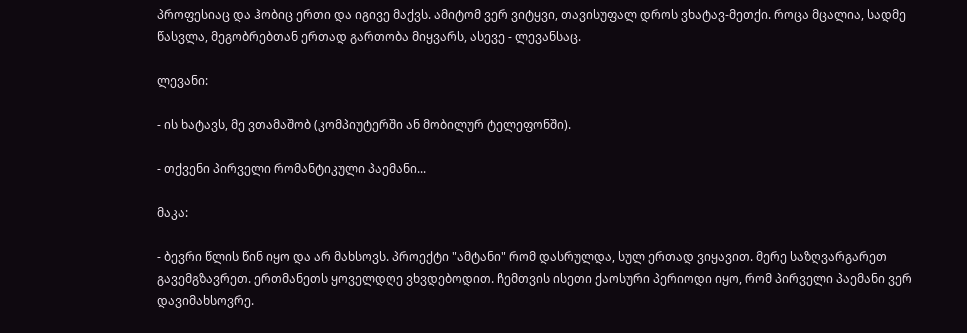პროფესიაც და ჰობიც ერთი და იგივე მაქვს. ამიტომ ვერ ვიტყვი, თავისუფალ დროს ვხატავ-მეთქი. როცა მცალია, სადმე წასვლა, მეგობრებთან ერთად გართობა მიყვარს, ასევე - ლევანსაც.

ლევანი:

- ის ხატავს, მე ვთამაშობ (კომპიუტერში ან მობილურ ტელეფონში).

- თქვენი პირველი რომანტიკული პაემანი...

მაკა:

- ბევრი წლის წინ იყო და არ მახსოვს. პროექტი "ამტანი" რომ დასრულდა, სულ ერთად ვიყავით. მერე საზღვარგარეთ გავემგზავრეთ. ერთმანეთს ყოველდღე ვხვდებოდით. ჩემთვის ისეთი ქაოსური პერიოდი იყო, რომ პირველი პაემანი ვერ დავიმახსოვრე.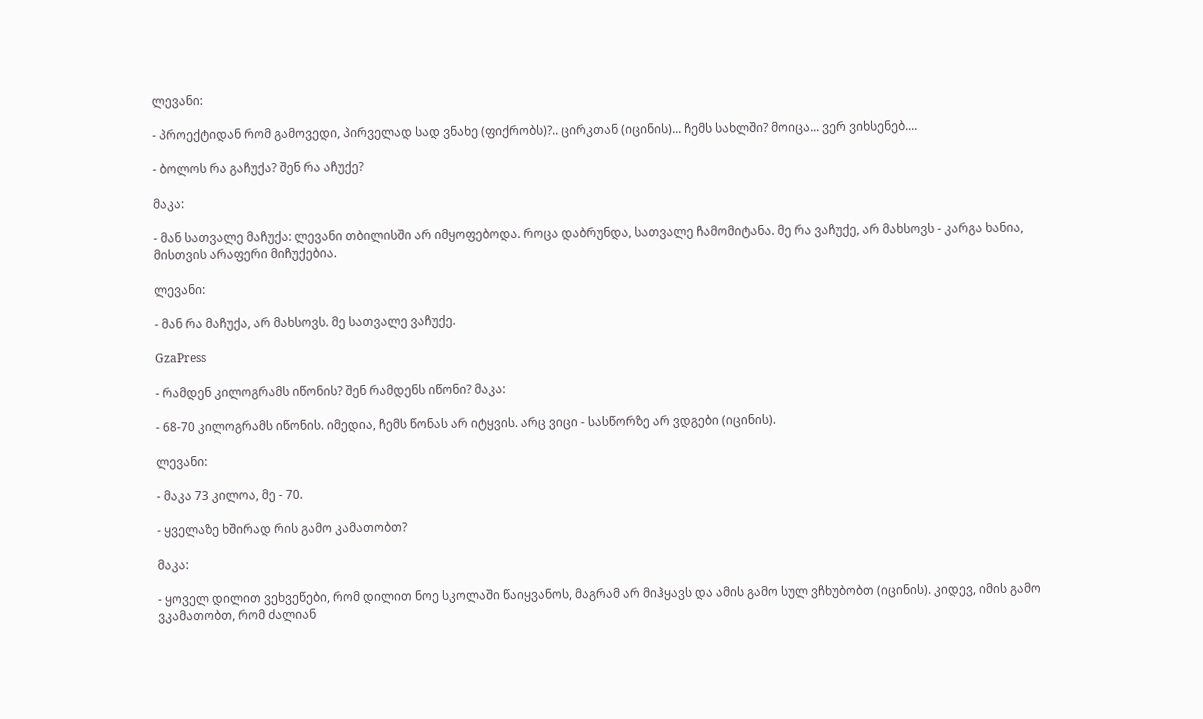ლევანი:

- პროექტიდან რომ გამოვედი, პირველად სად ვნახე (ფიქრობს)?.. ცირკთან (იცინის)... ჩემს სახლში? მოიცა... ვერ ვიხსენებ....

- ბოლოს რა გაჩუქა? შენ რა აჩუქე?

მაკა:

- მან სათვალე მაჩუქა: ლევანი თბილისში არ იმყოფებოდა. როცა დაბრუნდა, სათვალე ჩამომიტანა. მე რა ვაჩუქე, არ მახსოვს - კარგა ხანია, მისთვის არაფერი მიჩუქებია.

ლევანი:

- მან რა მაჩუქა, არ მახსოვს. მე სათვალე ვაჩუქე.

GzaPress

- რამდენ კილოგრამს იწონის? შენ რამდენს იწონი? მაკა:

- 68-70 კილოგრამს იწონის. იმედია, ჩემს წონას არ იტყვის. არც ვიცი - სასწორზე არ ვდგები (იცინის).

ლევანი:

- მაკა 73 კილოა, მე - 70.

- ყველაზე ხშირად რის გამო კამათობთ?

მაკა:

- ყოველ დილით ვეხვეწები, რომ დილით ნოე სკოლაში წაიყვანოს, მაგრამ არ მიჰყავს და ამის გამო სულ ვჩხუბობთ (იცინის). კიდევ, იმის გამო ვკამათობთ, რომ ძალიან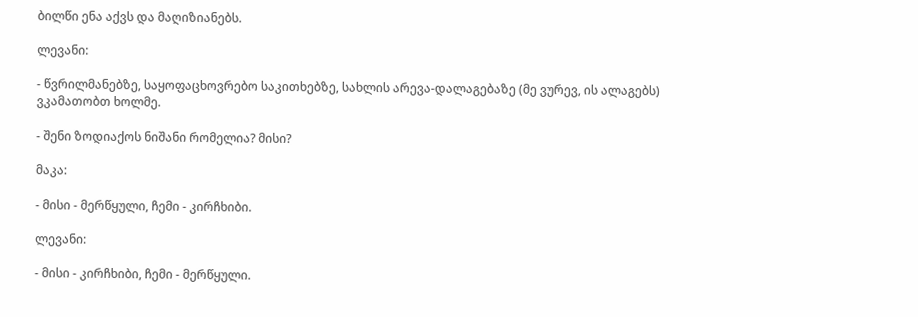ბილწი ენა აქვს და მაღიზიანებს.

ლევანი:

- წვრილმანებზე, საყოფაცხოვრებო საკითხებზე, სახლის არევა-დალაგებაზე (მე ვურევ, ის ალაგებს) ვკამათობთ ხოლმე.

- შენი ზოდიაქოს ნიშანი რომელია? მისი?

მაკა:

- მისი - მერწყული, ჩემი - კირჩხიბი.

ლევანი:

- მისი - კირჩხიბი, ჩემი - მერწყული.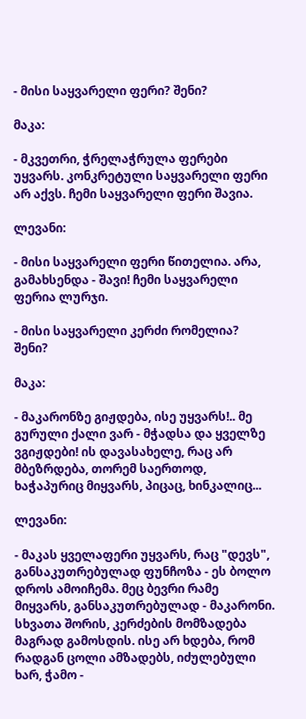- მისი საყვარელი ფერი? შენი?

მაკა:

- მკვეთრი, ჭრელაჭრულა ფერები უყვარს. კონკრეტული საყვარელი ფერი არ აქვს. ჩემი საყვარელი ფერი შავია.

ლევანი:

- მისი საყვარელი ფერი წითელია. არა, გამახსენდა - შავი! ჩემი საყვარელი ფერია ლურჯი.

- მისი საყვარელი კერძი რომელია? შენი?

მაკა:

- მაკარონზე გიჟდება, ისე უყვარს!.. მე გურული ქალი ვარ - მჭადსა და ყველზე ვგიჟდები! ის დავასახელე, რაც არ მბეზრდება, თორემ საერთოდ, ხაჭაპურიც მიყვარს, პიცაც, ხინკალიც...

ლევანი:

- მაკას ყველაფერი უყვარს, რაც "დევს", განსაკუთრებულად ფუნჩოზა - ეს ბოლო დროს ამოიჩემა. მეც ბევრი რამე მიყვარს, განსაკუთრებულად - მაკარონი. სხვათა შორის, კერძების მომზადება მაგრად გამოსდის. ისე არ ხდება, რომ რადგან ცოლი ამზადებს, იძულებული ხარ, ჭამო -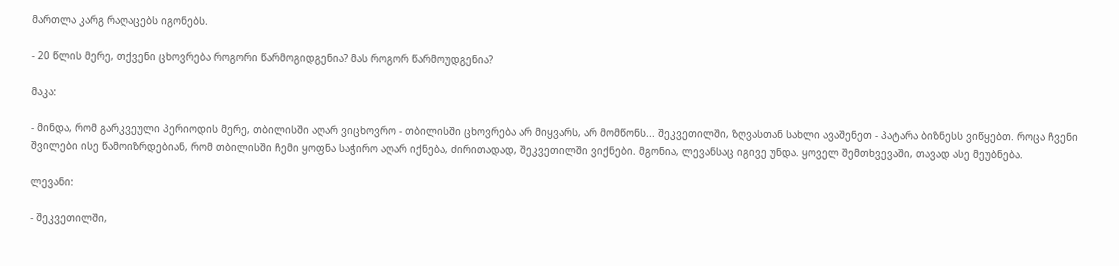მართლა კარგ რაღაცებს იგონებს.

- 20 წლის მერე, თქვენი ცხოვრება როგორი წარმოგიდგენია? მას როგორ წარმოუდგენია?

მაკა:

- მინდა, რომ გარკვეული პერიოდის მერე, თბილისში აღარ ვიცხოვრო - თბილისში ცხოვრება არ მიყვარს, არ მომწონს... შეკვეთილში, ზღვასთან სახლი ავაშენეთ - პატარა ბიზნესს ვიწყებთ. როცა ჩვენი შვილები ისე წამოიზრდებიან, რომ თბილისში ჩემი ყოფნა საჭირო აღარ იქნება, ძირითადად, შეკვეთილში ვიქნები. მგონია, ლევანსაც იგივე უნდა. ყოველ შემთხვევაში, თავად ასე მეუბნება.

ლევანი:

- შეკვეთილში,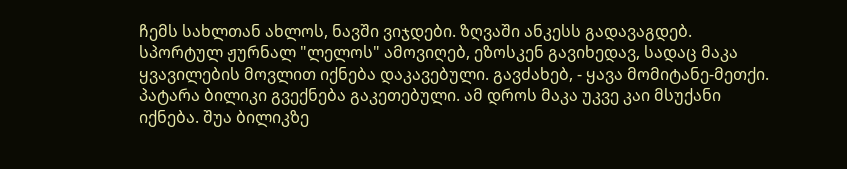ჩემს სახლთან ახლოს, ნავში ვიჯდები. ზღვაში ანკესს გადავაგდებ. სპორტულ ჟურნალ "ლელოს" ამოვიღებ, ეზოსკენ გავიხედავ, სადაც მაკა ყვავილების მოვლით იქნება დაკავებული. გავძახებ, - ყავა მომიტანე-მეთქი. პატარა ბილიკი გვექნება გაკეთებული. ამ დროს მაკა უკვე კაი მსუქანი იქნება. შუა ბილიკზე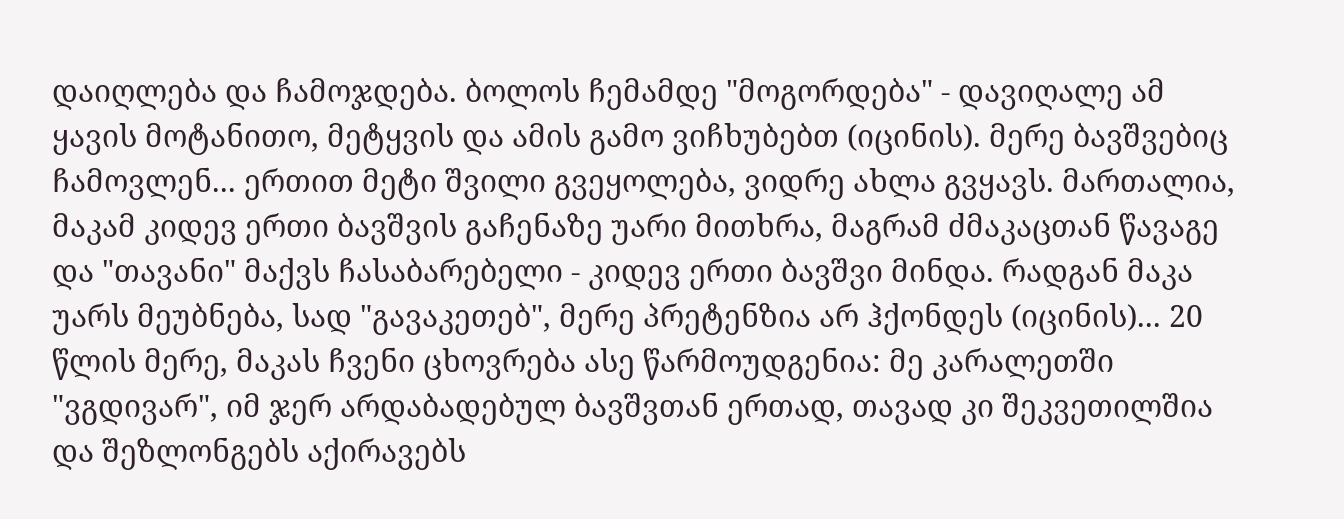დაიღლება და ჩამოჯდება. ბოლოს ჩემამდე "მოგორდება" - დავიღალე ამ ყავის მოტანითო, მეტყვის და ამის გამო ვიჩხუბებთ (იცინის). მერე ბავშვებიც ჩამოვლენ... ერთით მეტი შვილი გვეყოლება, ვიდრე ახლა გვყავს. მართალია, მაკამ კიდევ ერთი ბავშვის გაჩენაზე უარი მითხრა, მაგრამ ძმაკაცთან წავაგე და "თავანი" მაქვს ჩასაბარებელი - კიდევ ერთი ბავშვი მინდა. რადგან მაკა უარს მეუბნება, სად "გავაკეთებ", მერე პრეტენზია არ ჰქონდეს (იცინის)... 20 წლის მერე, მაკას ჩვენი ცხოვრება ასე წარმოუდგენია: მე კარალეთში "ვგდივარ", იმ ჯერ არდაბადებულ ბავშვთან ერთად, თავად კი შეკვეთილშია და შეზლონგებს აქირავებს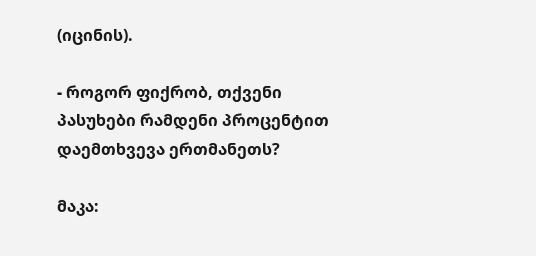(იცინის).

- როგორ ფიქრობ, თქვენი პასუხები რამდენი პროცენტით დაემთხვევა ერთმანეთს?

მაკა: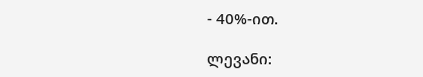- 40%-ით.

ლევანი: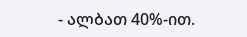- ალბათ 40%-ით.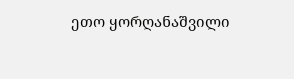ეთო ყორღანაშვილი